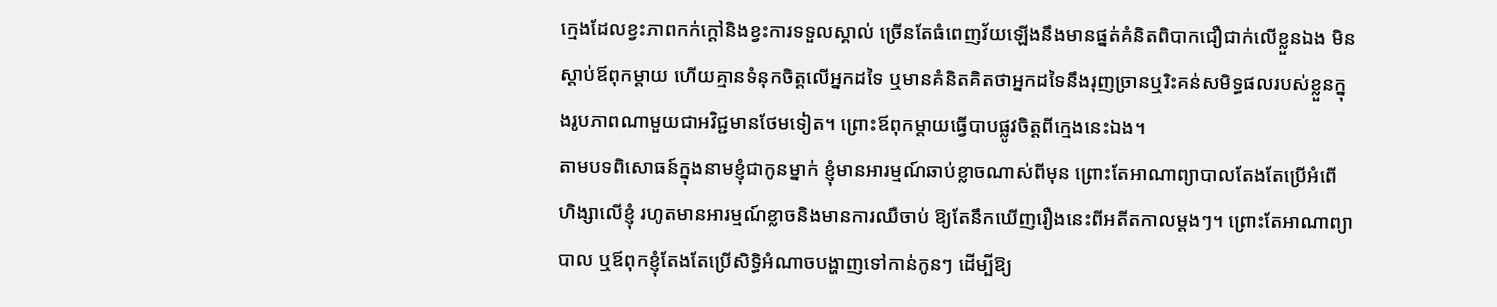ក្មេងដែលខ្វះភាពកក់ក្តៅនិងខ្វះការទទួលស្គាល់ ច្រើនតែធំពេញវ័យឡើងនឹងមានផ្នត់គំនិតពិបាកជឿជាក់លើខ្លួនឯង មិនស្តាប់ឪពុកម្តាយ ហើយគ្មានទំនុកចិត្តលើអ្នកដទៃ ឬមានគំនិតគិតថាអ្នកដទៃនឹងរុញច្រានឬរិះគន់សមិទ្ធផលរបស់ខ្លួនក្នុងរូបភាពណាមួយជាអវិជ្ជមានថែមទៀត។ ព្រោះឪពុកម្តាយធ្វើបាបផ្លូវចិត្តពីក្មេងនេះឯង។
តាមបទពិសោធន៍ក្នុងនាមខ្ញុំជាកូនម្នាក់ ខ្ញុំមានអារម្មណ៍ឆាប់ខ្លាចណាស់ពីមុន ព្រោះតែអាណាព្យាបាលតែងតែប្រើអំពើហិង្សាលើខ្ញុំ រហូតមានអារម្មណ៍ខ្លាចនិងមានការឈឺចាប់ ឱ្យតែនឹកឃើញរឿងនេះពីអតីតកាលម្តងៗ។ ព្រោះតែអាណាព្យាបាល ឬឪពុកខ្ញុំតែងតែប្រើសិទ្ធិអំណាចបង្ហាញទៅកាន់កូនៗ ដើម្បីឱ្យ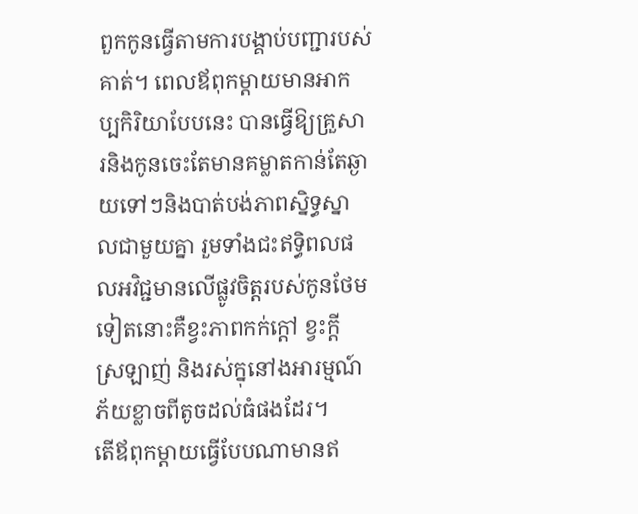ពួកកូនធ្វើតាមការបង្គាប់បញ្ជារបស់គាត់។ ពេលឪពុកម្តាយមានអាកប្បកិរិយាបែបនេះ បានធ្វើឱ្យគ្រួសារនិងកូនចេះតែមានគម្លាតកាន់តែឆ្ងាយទៅៗនិងបាត់បង់ភាពស្និទ្ធស្នាលជាមួយគ្នា រួមទាំងជះឥទ្ធិពលផលអវិជ្ជមានលើផ្លូវចិត្តរបស់កូនថែមទៀតនោះគឺខ្វះភាពកក់ក្តៅ ខ្វះក្តីស្រឡាញ់ និងរស់ក្នុនៅងអារម្មណ៍ភ័យខ្លាចពីតូចដល់ធំផងដែរ។
តើឪពុកម្តាយធ្វើបែបណាមានឥ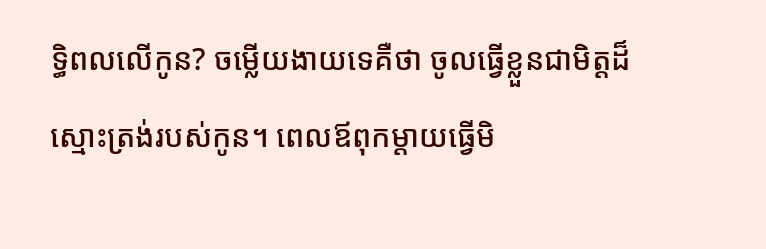ទ្ធិពលលើកូន? ចម្លើយងាយទេគឺថា ចូលធ្វើខ្លួនជាមិត្តដ៏ស្មោះត្រង់របស់កូន។ ពេលឪពុកម្តាយធ្វើមិ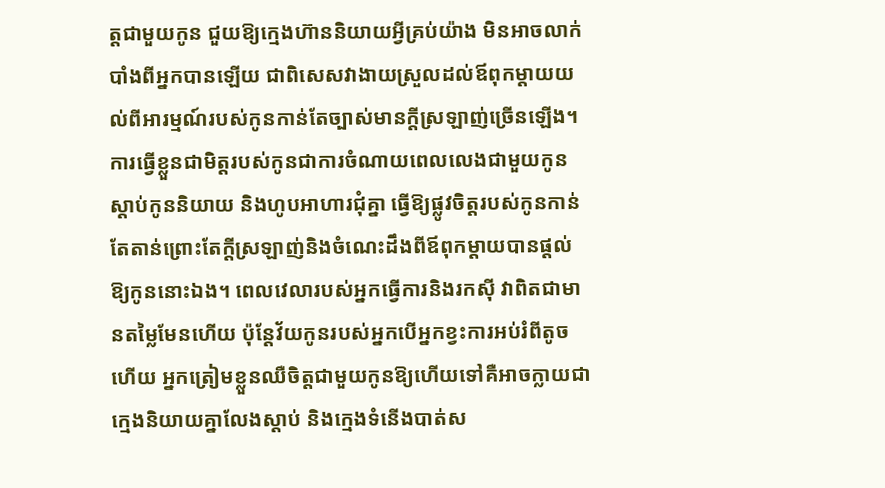ត្តជាមួយកូន ជួយឱ្យក្មេងហ៊ាននិយាយអ្វីគ្រប់យ៉ាង មិនអាចលាក់បាំងពីអ្នកបានឡើយ ជាពិសេសវាងាយស្រួលដល់ឪពុកម្តាយយល់ពីអារម្មណ៍របស់កូនកាន់តែច្បាស់មានក្តីស្រឡាញ់ច្រើនឡើង។ ការធ្វើខ្លួនជាមិត្តរបស់កូនជាការចំណាយពេលលេងជាមួយកូន ស្តាប់កូននិយាយ និងហូបអាហារជុំគ្នា ធ្វើឱ្យផ្លូវចិត្តរបស់កូនកាន់តែតាន់ព្រោះតែក្តីស្រឡាញ់និងចំណេះដឹងពីឪពុកម្តាយបានផ្តល់ឱ្យកូននោះឯង។ ពេលវេលារបស់អ្នកធ្វើការនិងរកស៊ី វាពិតជាមានតម្លៃមែនហើយ ប៉ុន្តែវ័យកូនរបស់អ្នកបើអ្នកខ្វះការអប់រំពីតូចហើយ អ្នកត្រៀមខ្លួនឈឺចិត្តជាមួយកូនឱ្យហើយទៅគឺអាចក្លាយជាក្មេងនិយាយគ្នាលែងស្តាប់ និងក្មេងទំនើងបាត់ស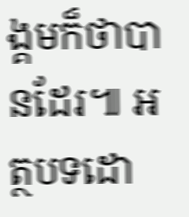ង្គមក៏ថាបានដែរ៕ អត្ថបទដោ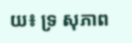យ៖ ទ្រ សុភាព